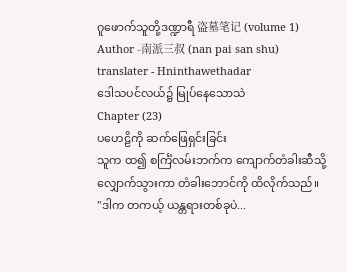ဂူဖောက်သူတို့ဒဏ္ဍာရီ 盗墓笔记 (volume 1)
Author -南派三叔 (nan pai san shu)
translater - Hninthawethadar
ဒေါသပင်လယ်၌ မြုပ်နေသောသဲ
Chapter (23)
ပဟေဠိကို ဆက်ဖြေရှင်းခြင်း
သူက ထ၍ စင်္ကြံလမ်းဘက်က ကျောက်တံခါးဆီသို့ လျှောက်သွားကာ တံခါးဘောင်ကို ထိလိုက်သည်။
"ဒါက တကယ့် ယန္တရားတစ်ခုပဲ...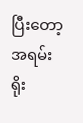ပြီးတော့ အရမ်းရိုး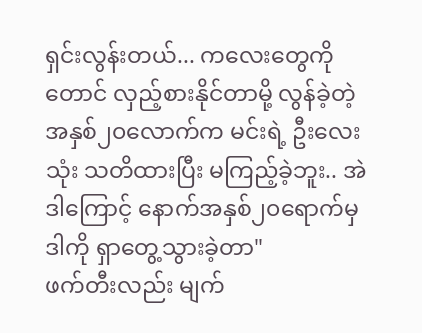ရှင်းလွန်းတယ်... ကလေးတွေကိုတောင် လှည့်စားနိုင်တာမို့ လွန်ခဲ့တဲ့ အနှစ်၂၀လောက်က မင်းရဲ့ ဦးလေးသုံး သတိထားပြီး မကြည့်ခဲ့ဘူး.. အဲဒါကြောင့် နောက်အနှစ်၂၀ရောက်မှ ဒါကို ရှာတွေ့သွားခဲ့တာ"
ဖက်တီးလည်း မျက်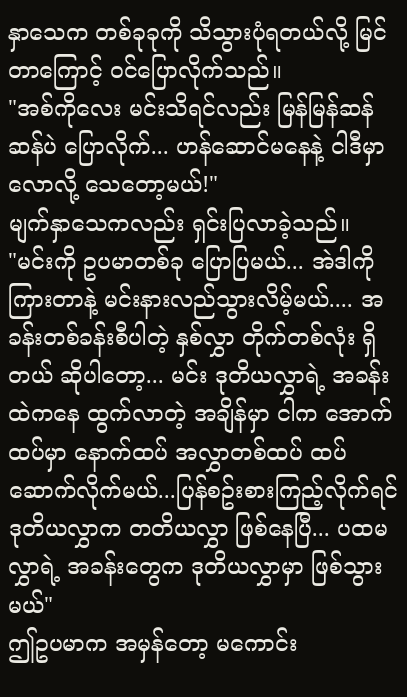နှာသေက တစ်ခုခုကို သိသွားပုံရတယ်လို့ မြင်တာကြောင့် ဝင်ပြောလိုက်သည်။
"အစ်ကိုလေး မင်းသိရင်လည်း မြန်မြန်ဆန်ဆန်ပဲ ပြောလိုက်... ဟန်ဆောင်မနေနဲ့ ငါဒီမှာလောလို့ သေတော့မယ်!"
မျက်နှာသေကလည်း ရှင်းပြလာခဲ့သည်။
"မင်းကို ဥပမာတစ်ခု ပြောပြမယ်... အဲဒါကို ကြားတာနဲ့ မင်းနားလည်သွားလိမ့်မယ်.... အခန်းတစ်ခန်းစီပါတဲ့ နှစ်လွှာ တိုက်တစ်လုံး ရှိတယ် ဆိုပါတော့... မင်း ဒုတိယလွှာရဲ့ အခန်းထဲကနေ ထွက်လာတဲ့ အချိန်မှာ ငါက အောက်ထပ်မှာ နောက်ထပ် အလွှာတစ်ထပ် ထပ်ဆောက်လိုက်မယ်...ပြန်စဥ်းစားကြည့်လိုက်ရင် ဒုတိယလွှာက တတိယလွှာ ဖြစ်နေပြီ... ပထမလွှာရဲ့ အခန်းတွေက ဒုတိယလွှာမှာ ဖြစ်သွားမယ်"
ဤဥပမာက အမှန်တော့ မကောင်း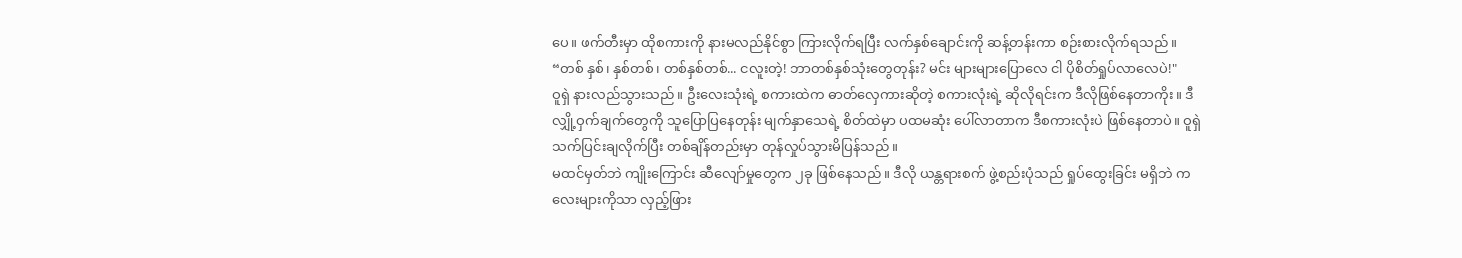ပေ။ ဖက်တီးမှာ ထိုစကားကို နားမလည်နိုင်စွာ ကြားလိုက်ရပြီး လက်နှစ်ချောင်းကို ဆန့်တန်းကာ စဉ်းစားလိုက်ရသည်။
“တစ် နှစ်၊ နှစ်တစ်၊ တစ်နှစ်တစ်... ငလူးတဲ့! ဘာတစ်နှစ်သုံးတွေတုန်း? မင်း များများပြောလေ ငါ ပိုစိတ်ရှုပ်လာလေပဲ!"
ဝူရှဲ နားလည်သွားသည်။ ဦးလေးသုံးရဲ့ စကားထဲက ဓာတ်လှေကားဆိုတဲ့ စကားလုံးရဲ့ ဆိုလိုရင်းက ဒီလိုဖြစ်နေတာကိုး။ ဒီလျှို့ဝှက်ချက်တွေကို သူပြောပြနေတုန်း မျက်နှာသေရဲ့ စိတ်ထဲမှာ ပထမဆုံး ပေါ်လာတာက ဒီစကားလုံးပဲ ဖြစ်နေတာပဲ။ ဝူရှဲ သက်ပြင်းချလိုက်ပြီး တစ်ချိန်တည်းမှာ တုန်လှုပ်သွားမိပြန်သည်။
မထင်မှတ်ဘဲ ကျိုးကြောင်း ဆီလျော်မှုတွေက ၂ခု ဖြစ်နေသည်။ ဒီလို ယန္တရားစက် ဖွဲ့စည်းပုံသည် ရှုပ်ထွေးခြင်း မရှိဘဲ ကလေးများကိုသာ လှည့်ဖြား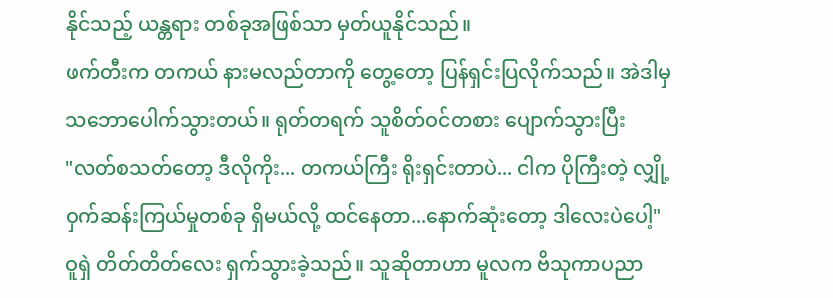နိုင်သည့် ယန္တရား တစ်ခုအဖြစ်သာ မှတ်ယူနိုင်သည်။
ဖက်တီးက တကယ် နားမလည်တာကို တွေ့တော့ ပြန်ရှင်းပြလိုက်သည်။ အဲဒါမှ သဘောပေါက်သွားတယ်။ ရုတ်တရက် သူစိတ်ဝင်တစား ပျောက်သွားပြီး
"လတ်စသတ်တော့ ဒီလိုကိုး... တကယ်ကြီး ရိုးရှင်းတာပဲ... ငါက ပိုကြီးတဲ့ လျှို့ဝှက်ဆန်းကြယ်မှုတစ်ခု ရှိမယ်လို့ ထင်နေတာ...နောက်ဆုံးတော့ ဒါလေးပဲပေါ့"
ဝူရှဲ တိတ်တိတ်လေး ရှက်သွားခဲ့သည်။ သူဆိုတာဟာ မူလက ဗိသုကာပညာ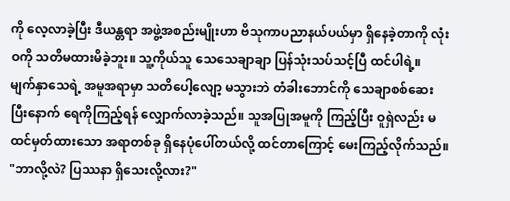ကို လေ့လာခဲ့ပြီး ဒီယန္တရာ အဖွဲ့အစည်းမျိုးဟာ ဗိသုကာပညာနယ်ပယ်မှာ ရှိနေခဲ့တာကို လုံးဝကို သတိမထားမိခဲ့ဘူး။ သူ့ကိုယ်သူ သေသေချာချာ ပြန်သုံးသပ်သင့်ပြီ ထင်ပါရဲ့။
မျက်နှာသေရဲ့ အမူအရာမှာ သတိပေါ့လျော့ မသွားဘဲ တံခါးဘောင်ကို သေချာစစ်ဆေးပြီးနောက် ရေကိုကြည့်ရန် လျှောက်လာခဲ့သည်။ သူအပြုအမူကို ကြည့်ပြီး ဝူရှဲလည်း မထင်မှတ်ထားသော အရာတစ်ခု ရှိနေပုံပေါ်တယ်လို့ ထင်တာကြောင့် မေးကြည့်လိုက်သည်။
"ဘာလို့လဲ? ပြဿနာ ရှိသေးလို့လား?"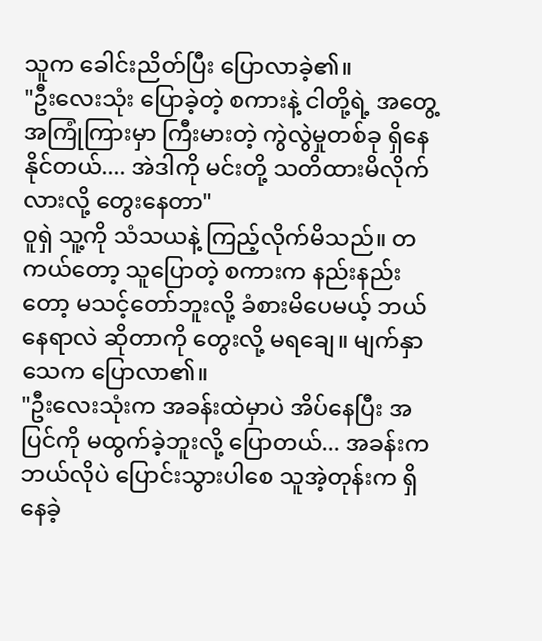သူက ခေါင်းညိတ်ပြီး ပြောလာခဲ့၏။
"ဦးလေးသုံး ပြောခဲ့တဲ့ စကားနဲ့ ငါတို့ရဲ့ အတွေ့အကြုံကြားမှာ ကြီးမားတဲ့ ကွဲလွဲမှုတစ်ခု ရှိနေနိုင်တယ်.... အဲဒါကို မင်းတို့ သတိထားမိလိုက်လားလို့ တွေးနေတာ"
ဝူရှဲ သူ့ကို သံသယနဲ့ ကြည့်လိုက်မိသည်။ တကယ်တော့ သူပြောတဲ့ စကားက နည်းနည်းတော့ မသင့်တော်ဘူးလို့ ခံစားမိပေမယ့် ဘယ်နေရာလဲ ဆိုတာကို တွေးလို့ မရချေ။ မျက်နှာသေက ပြောလာ၏။
"ဦးလေးသုံးက အခန်းထဲမှာပဲ အိပ်နေပြီး အပြင်ကို မထွက်ခဲ့ဘူးလို့ ပြောတယ်... အခန်းက ဘယ်လိုပဲ ပြောင်းသွားပါစေ သူအဲ့တုန်းက ရှိနေခဲ့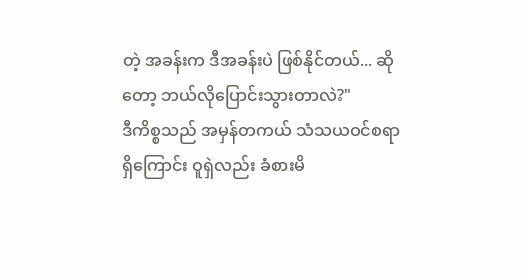တဲ့ အခန်းက ဒီအခန်းပဲ ဖြစ်နိုင်တယ်... ဆိုတော့ ဘယ်လိုပြောင်းသွားတာလဲ?"
ဒီကိစ္စသည် အမှန်တကယ် သံသယဝင်စရာ ရှိကြောင်း ဝူရှဲလည်း ခံစားမိ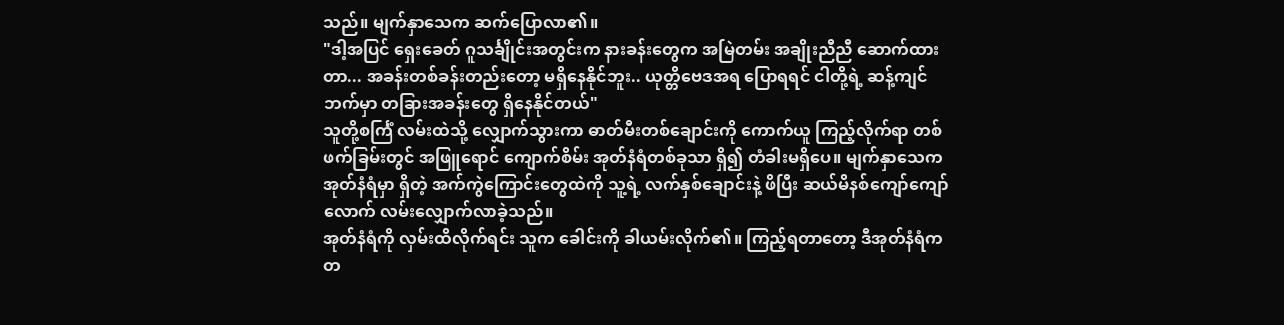သည်။ မျက်နှာသေက ဆက်ပြောလာ၏။
"ဒါ့အပြင် ရှေးခေတ် ဂူသင်္ချိုင်းအတွင်းက နားခန်းတွေက အမြဲတမ်း အချိုးညီညီ ဆောက်ထားတာ... အခန်းတစ်ခန်းတည်းတော့ မရှိနေနိုင်ဘူး.. ယုတ္တိဗေဒအရ ပြောရရင် ငါတို့ရဲ့ ဆန့်ကျင်ဘက်မှာ တခြားအခန်းတွေ ရှိနေနိုင်တယ်"
သူတို့စင်္ကြံ လမ်းထဲသို့ လျှောက်သွားကာ ဓာတ်မီးတစ်ချောင်းကို ကောက်ယူ ကြည့်လိုက်ရာ တစ်ဖက်ခြမ်းတွင် အဖြူရောင် ကျောက်စိမ်း အုတ်နံရံတစ်ခုသာ ရှိ၍ တံခါးမရှိပေ။ မျက်နှာသေက အုတ်နံရံမှာ ရှိတဲ့ အက်ကွဲကြောင်းတွေထဲကို သူ့ရဲ့ လက်နှစ်ချောင်းနဲ့ ဖိပြီး ဆယ်မိနစ်ကျော်ကျော်လောက် လမ်းလျှောက်လာခဲ့သည်။
အုတ်နံရံကို လှမ်းထိလိုက်ရင်း သူက ခေါင်းကို ခါယမ်းလိုက်၏။ ကြည့်ရတာတော့ ဒီအုတ်နံရံက တ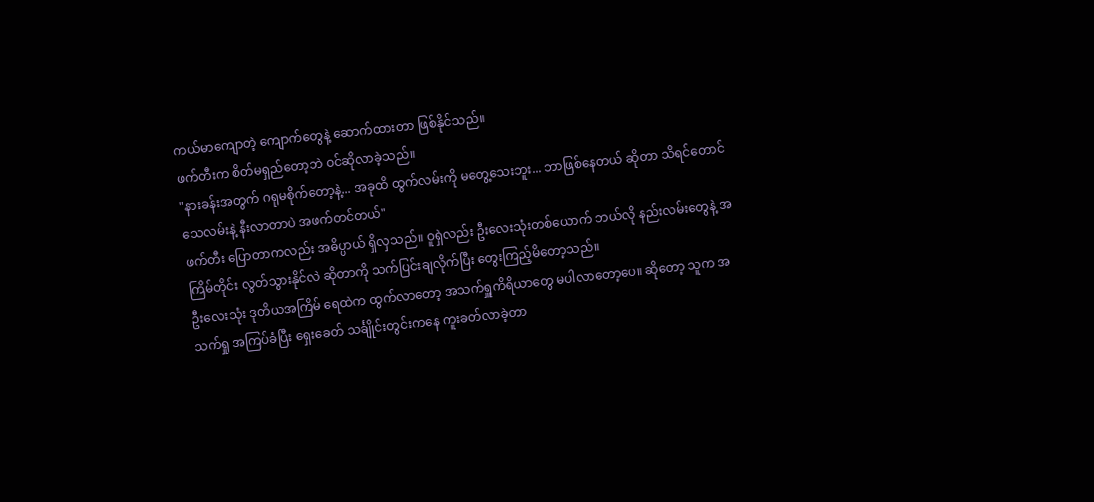ကယ်မာကျောတဲ့ ကျောက်တွေနဲ့ ဆောက်ထားတာ ဖြစ်နိုင်သည်။
ဖက်တီးက စိတ်မရှည်တော့ဘဲ ဝင်ဆိုလာခဲ့သည်။
"နားခန်းအတွက် ဂရုမစိုက်တော့နဲ့... အခုထိ ထွက်လမ်းကို မတွေ့သေးဘူး... ဘာဖြစ်နေတယ် ဆိုတာ သိရင်တောင် သေလမ်းနဲ့ နီးလာတာပဲ အဖက်တင်တယ်"
ဖက်တီး ပြောတာကလည်း အဓိပ္ပာယ် ရှိလှသည်။ ဝူရှဲလည်း ဦးလေးသုံးတစ်ယောက် ဘယ်လို နည်းလမ်းတွေနဲ့ အကြိမ်တိုင်း လွတ်သွားနိုင်လဲ ဆိုတာကို သက်ပြင်းချလိုက်ပြီး တွေးကြည့်မိတော့သည်။
ဦးလေးသုံး ဒုတိယအကြိမ် ရေထဲက ထွက်လာတော့ အသက်ရှူကိရိယာတွေ မပါလာတော့ပေ။ ဆိုတော့ သူက အသက်ရှု အကြပ်ခံပြီး ရှေးခေတ် သင်္ချိုင်းတွင်းကနေ ကူးခတ်လာခဲ့တာ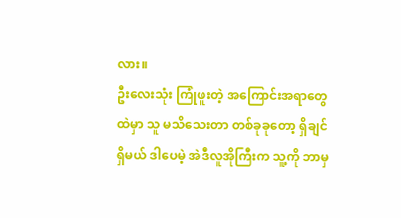လား။
ဦးလေးသုံး ကြုံဖူးတဲ့ အကြောင်းအရာတွေထဲမှာ သူ မသိသေးတာ တစ်ခုခုတော့ ရှိချင်ရှိမယ် ဒါပေမဲ့ အဲဒီလူအိုကြီးက သူ့ကို ဘာမှ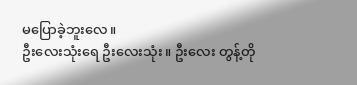မပြောခဲ့ဘူးလေ။
ဦးလေးသုံးရေ ဦးလေးသုံး။ ဦးလေး တွန့်တို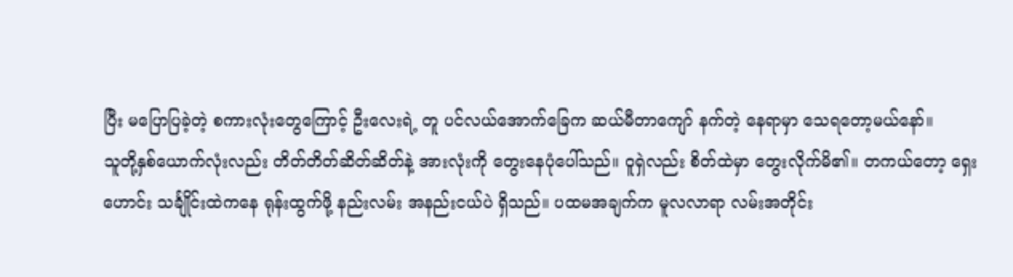ပြီး မပြောပြခဲ့တဲ့ စကားလုံးတွေကြောင့် ဦးလေးရဲ့ တူ ပင်လယ်အောက်ခြေက ဆယ်မီတာကျော် နက်တဲ့ နေရာမှာ သေရတော့မယ်နော်။
သူတို့နှစ်ယောက်လုံးလည်း တိတ်တိတ်ဆိတ်ဆိတ်နဲ့ အားလုံးကို တွေးနေပုံပေါ်သည်။ ဝူရှဲလည်း စိတ်ထဲမှာ တွေးလိုက်မိ၏။ တကယ်တော့ ရှေးဟောင်း သင်္ချိုင်းထဲကနေ ရုန်းထွက်ဖို့ နည်းလမ်း အနည်းငယ်ပဲ ရှိသည်။ ပထမအချက်က မူလလာရာ လမ်းအတိုင်း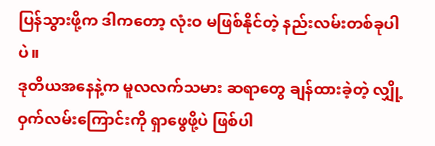ပြန်သွားဖို့က ဒါကတော့ လုံးဝ မဖြစ်နိုင်တဲ့ နည်းလမ်းတစ်ခုပါပဲ။
ဒုတိယအနေနဲ့က မူလလက်သမား ဆရာတွေ ချန်ထားခဲ့တဲ့ လျှို့ဝှက်လမ်းကြောင်းကို ရှာဖွေဖို့ပဲ ဖြစ်ပါ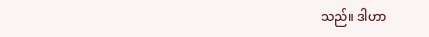သည်။ ဒါဟာ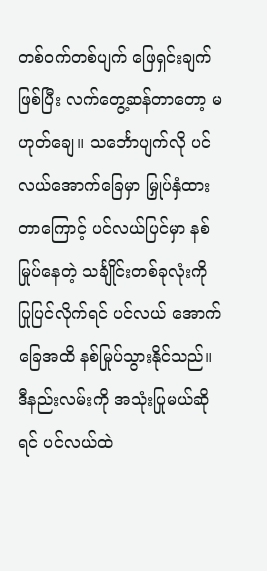တစ်ဝက်တစ်ပျက် ဖြေရှင်းချက် ဖြစ်ပြီး လက်တွေ့ဆန်တာတော့ မဟုတ်ချေ။ သင်္ဘောပျက်လို ပင်လယ်အောက်ခြေမှာ မြှုပ်နှံထားတာကြောင့် ပင်လယ်ပြင်မှာ နစ်မြုပ်နေတဲ့ သင်္ချိုင်းတစ်ခုလုံးကို ပြုပြင်လိုက်ရင် ပင်လယ် အောက်ခြေအထိ နစ်မြုပ်သွားနိုင်သည်။ ဒီနည်းလမ်းကို အသုံးပြုမယ်ဆိုရင် ပင်လယ်ထဲ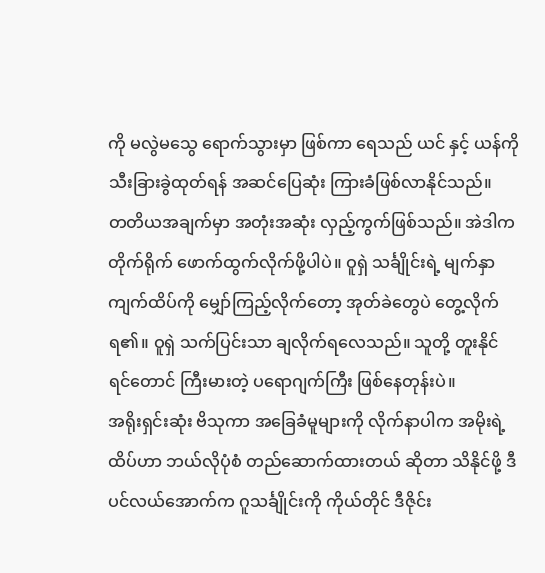ကို မလွဲမသွေ ရောက်သွားမှာ ဖြစ်ကာ ရေသည် ယင် နှင့် ယန်ကို သီးခြားခွဲထုတ်ရန် အဆင်ပြေဆုံး ကြားခံဖြစ်လာနိုင်သည်။
တတိယအချက်မှာ အတုံးအဆုံး လှည့်ကွက်ဖြစ်သည်။ အဲဒါက တိုက်ရိုက် ဖောက်ထွက်လိုက်ဖို့ပါပဲ။ ဝူရှဲ သင်္ချိုင်းရဲ့ မျက်နှာကျက်ထိပ်ကို မျှော်ကြည့်လိုက်တော့ အုတ်ခဲတွေပဲ တွေ့လိုက်ရ၏။ ဝူရှဲ သက်ပြင်းသာ ချလိုက်ရလေသည်။ သူတို့ တူးနိုင်ရင်တောင် ကြီးမားတဲ့ ပရောဂျက်ကြီး ဖြစ်နေတုန်းပဲ။
အရိုးရှင်းဆုံး ဗိသုကာ အခြေခံမူများကို လိုက်နာပါက အမိုးရဲ့ထိပ်ဟာ ဘယ်လိုပုံစံ တည်ဆောက်ထားတယ် ဆိုတာ သိနိုင်ဖို့ ဒီပင်လယ်အောက်က ဂူသင်္ချိုင်းကို ကိုယ်တိုင် ဒီဇိုင်း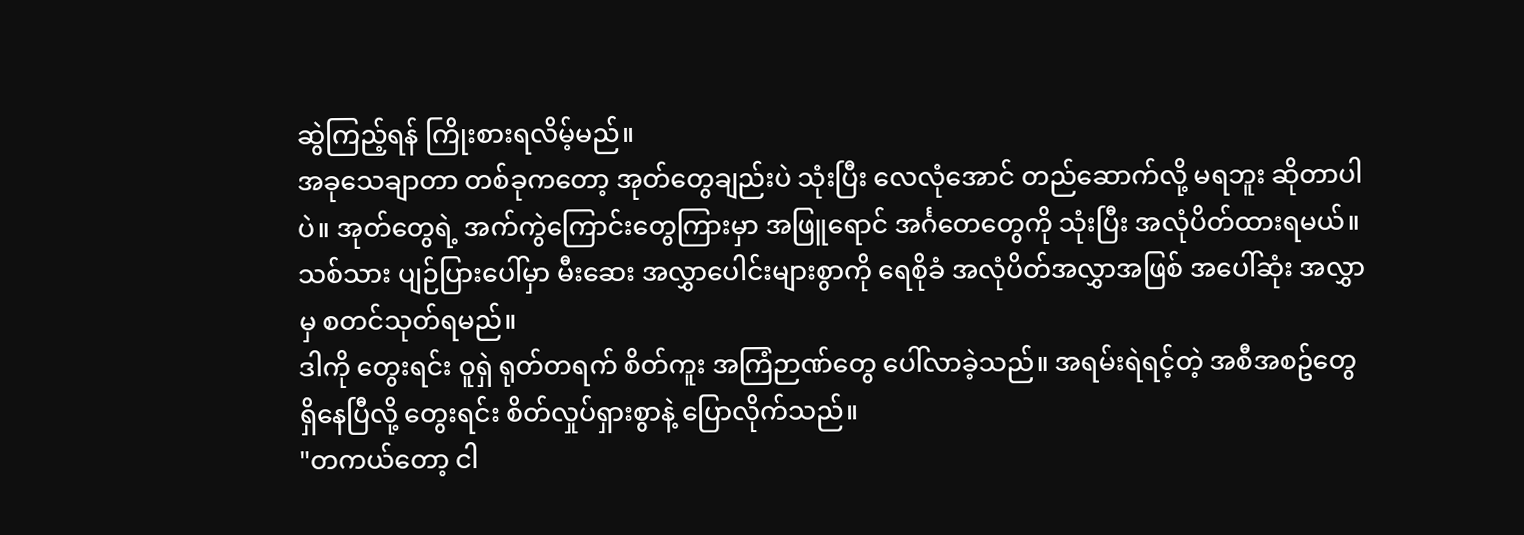ဆွဲကြည့်ရန် ကြိုးစားရလိမ့်မည်။
အခုသေချာတာ တစ်ခုကတော့ အုတ်တွေချည်းပဲ သုံးပြီး လေလုံအောင် တည်ဆောက်လို့ မရဘူး ဆိုတာပါပဲ။ အုတ်တွေရဲ့ အက်ကွဲကြောင်းတွေကြားမှာ အဖြူရောင် အင်္ဂတေတွေကို သုံးပြီး အလုံပိတ်ထားရမယ်။ သစ်သား ပျဉ်ပြားပေါ်မှာ မီးဆေး အလွှာပေါင်းများစွာကို ရေစိုခံ အလုံပိတ်အလွှာအဖြစ် အပေါ်ဆုံး အလွှာမှ စတင်သုတ်ရမည်။
ဒါကို တွေးရင်း ဝူရှဲ ရုတ်တရက် စိတ်ကူး အကြံဉာဏ်တွေ ပေါ်လာခဲ့သည်။ အရမ်းရဲရင့်တဲ့ အစီအစဥ်တွေ ရှိနေပြီလို့ တွေးရင်း စိတ်လှုပ်ရှားစွာနဲ့ ပြောလိုက်သည်။
"တကယ်တော့ ငါ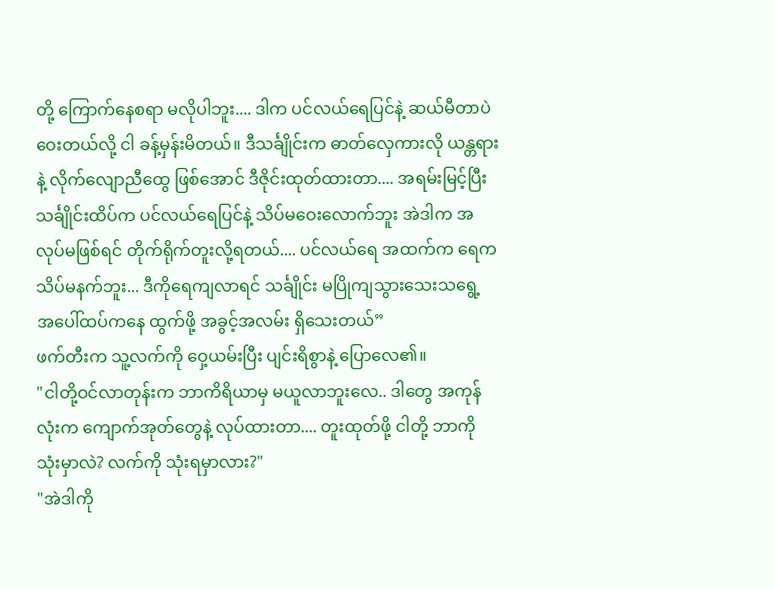တို့ ကြောက်နေစရာ မလိုပါဘူး.... ဒါက ပင်လယ်ရေပြင်နဲ့ ဆယ်မီတာပဲ ဝေးတယ်လို့ ငါ ခန့်မှန်းမိတယ်။ ဒီသင်္ချိုင်းက ဓာတ်လှေကားလို ယန္တရားနဲ့ လိုက်လျောညီထွေ ဖြစ်အောင် ဒီဇိုင်းထုတ်ထားတာ.... အရမ်းမြင့်ပြီး သင်္ချိုင်းထိပ်က ပင်လယ်ရေပြင်နဲ့ သိပ်မဝေးလောက်ဘူး အဲဒါက အလုပ်မဖြစ်ရင် တိုက်ရိုက်တူးလို့ရတယ်.... ပင်လယ်ရေ အထက်က ရေက သိပ်မနက်ဘူး... ဒီကိုရေကျလာရင် သင်္ချိုင်း မပြိုကျသွားသေးသရွေ့ အပေါ်ထပ်ကနေ ထွက်ဖို့ အခွင့်အလမ်း ရှိသေးတယ်”
ဖက်တီးက သူ့လက်ကို ဝှေ့ယမ်းပြီး ပျင်းရိစွာနဲ့ ပြောလေ၏။
"ငါတို့ဝင်လာတုန်းက ဘာကိရိယာမှ မယူလာဘူးလေ.. ဒါတွေ အကုန်လုံးက ကျောက်အုတ်တွေနဲ့ လုပ်ထားတာ.... တူးထုတ်ဖို့ ငါတို့ ဘာကို သုံးမှာလဲ? လက်ကို သုံးရမှာလား?"
"အဲဒါကို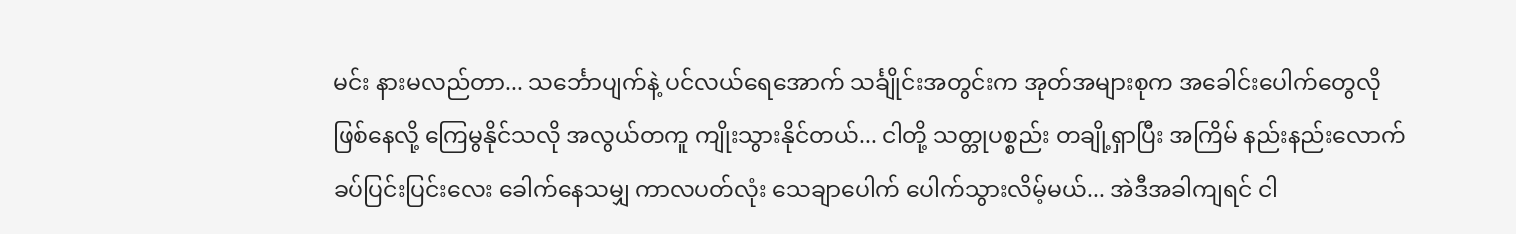မင်း နားမလည်တာ... သင်္ဘောပျက်နဲ့ ပင်လယ်ရေအောက် သင်္ချိုင်းအတွင်းက အုတ်အများစုက အခေါင်းပေါက်တွေလို ဖြစ်နေလို့ ကြေမွနိုင်သလို အလွယ်တကူ ကျိုးသွားနိုင်တယ်... ငါတို့ သတ္တုပစ္စည်း တချို့ရှာပြီး အကြိမ် နည်းနည်းလောက် ခပ်ပြင်းပြင်းလေး ခေါက်နေသမျှ ကာလပတ်လုံး သေချာပေါက် ပေါက်သွားလိမ့်မယ်... အဲဒီအခါကျရင် ငါ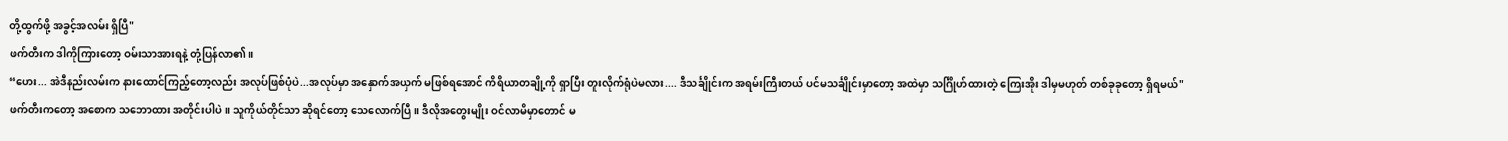တို့ထွက်ဖို့ အခွင့်အလမ်း ရှိပြီ"
ဖက်တီးက ဒါကိုကြားတော့ ဝမ်းသာအားရနဲ့ တုံ့ပြန်လာ၏။
“ဟေး... အဲဒီနည်းလမ်းက နားထောင်ကြည့်တော့လည်း အလုပ်ဖြစ်ပုံပဲ...အလုပ်မှာ အနှောက်အယှက် မဖြစ်ရအောင် ကိရိယာတချို့ကို ရှာပြီး တူးလိုက်ရုံပဲမလား.... ဒီသင်္ချိုင်းက အရမ်းကြီးတယ် ပင်မသင်္ချိုင်းမှာတော့ အထဲမှာ သင်္ဂြိုဟ်ထားတဲ့ ကြေးအိုး ဒါမှမဟုတ် တစ်ခုခုတော့ ရှိရမယ်"
ဖက်တီးကတော့ အစောက သဘောထား အတိုင်းပါပဲ။ သူကိုယ်တိုင်သာ ဆိုရင်တော့ သေလောက်ပြီ။ ဒီလိုအတွေးမျိုး ဝင်လာမိမှာတောင် မ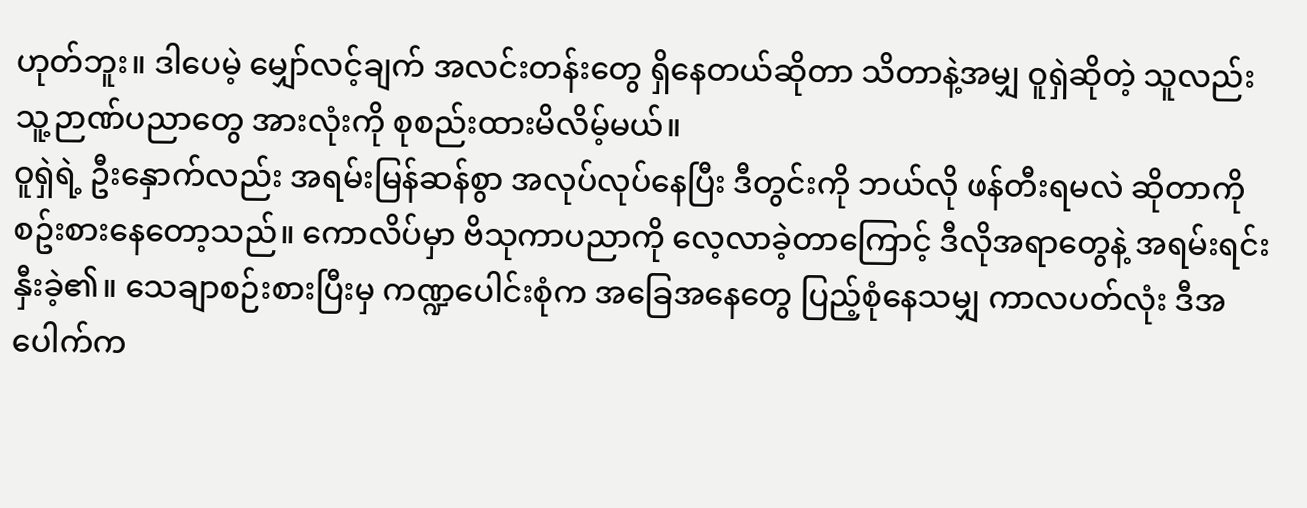ဟုတ်ဘူး။ ဒါပေမဲ့ မျှော်လင့်ချက် အလင်းတန်းတွေ ရှိနေတယ်ဆိုတာ သိတာနဲ့အမျှ ဝူရှဲဆိုတဲ့ သူလည်း သူ့ဉာဏ်ပညာတွေ အားလုံးကို စုစည်းထားမိလိမ့်မယ်။
ဝူရှဲရဲ့ ဦးနှောက်လည်း အရမ်းမြန်ဆန်စွာ အလုပ်လုပ်နေပြီး ဒီတွင်းကို ဘယ်လို ဖန်တီးရမလဲ ဆိုတာကို စဥ်းစားနေတော့သည်။ ကောလိပ်မှာ ဗိသုကာပညာကို လေ့လာခဲ့တာကြောင့် ဒီလိုအရာတွေနဲ့ အရမ်းရင်းနှီးခဲ့၏။ သေချာစဉ်းစားပြီးမှ ကဏ္ဍပေါင်းစုံက အခြေအနေတွေ ပြည့်စုံနေသမျှ ကာလပတ်လုံး ဒီအပေါက်က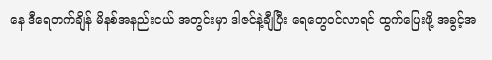နေ ဒီရေတက်ချိန် မိနစ်အနည်းငယ် အတွင်းမှာ ဒါဇင်နဲ့ချီပြီး ရေတွေဝင်လာရင် ထွက်ပြေးဖို့ အခွင့်အ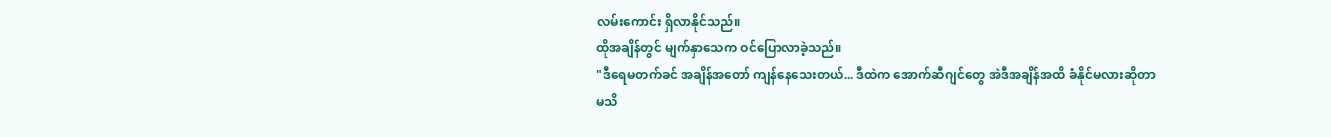လမ်းကောင်း ရှိလာနိုင်သည်။
ထိုအချိန်တွင် မျက်နှာသေက ဝင်ပြောလာခဲ့သည်။
"ဒီရေမတက်ခင် အချိန်အတော် ကျန်နေသေးတယ်... ဒီထဲက အောက်ဆီဂျင်တွေ အဲဒီအချိန်အထိ ခံနိုင်မလားဆိုတာ မသိ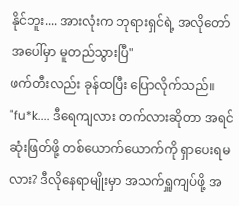နိုင်ဘူး.... အားလုံးက ဘုရားရှင်ရဲ့ အလိုတော် အပေါ်မှာ မူတည်သွားပြီ"
ဖက်တီးလည်း ခုန်ထပြီး ပြောလိုက်သည်။
"fu*k.... ဒီရေကျလား တက်လားဆိုတာ အရင် ဆုံးဖြတ်ဖို့ တစ်ယောက်ယောက်ကို ရှာပေးရမလား? ဒီလိုနေရာမျိုးမှာ အသက်ရှူကျပ်ဖို့ အ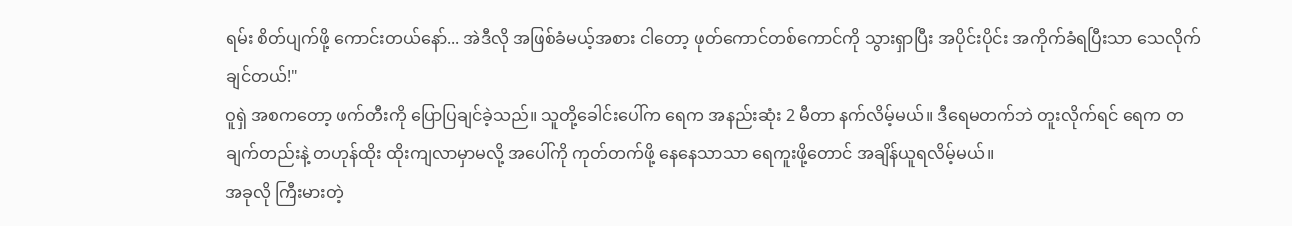ရမ်း စိတ်ပျက်ဖို့ ကောင်းတယ်နော်... အဲဒီလို အဖြစ်ခံမယ့်အစား ငါတော့ ဖုတ်ကောင်တစ်ကောင်ကို သွားရှာပြီး အပိုင်းပိုင်း အကိုက်ခံရပြီးသာ သေလိုက်ချင်တယ်!"
ဝူရှဲ အစကတော့ ဖက်တီးကို ပြောပြချင်ခဲ့သည်။ သူတို့ခေါင်းပေါ်က ရေက အနည်းဆုံး 2 မီတာ နက်လိမ့်မယ်။ ဒီရေမတက်ဘဲ တူးလိုက်ရင် ရေက တချက်တည်းနဲ့ တဟုန်ထိုး ထိုးကျလာမှာမလို့ အပေါ်ကို ကုတ်တက်ဖို့ နေနေသာသာ ရေကူးဖို့တောင် အချိန်ယူရလိမ့်မယ်။
အခုလို ကြီးမားတဲ့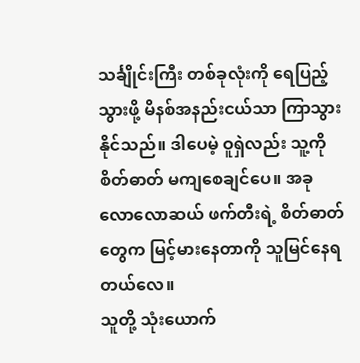သင်္ချိုင်းကြီး တစ်ခုလုံးကို ရေပြည့်သွားဖို့ မိနစ်အနည်းငယ်သာ ကြာသွားနိုင်သည်။ ဒါပေမဲ့ ဝူရှဲလည်း သူ့ကို စိတ်ဓာတ် မကျစေချင်ပေ။ အခုလောလောဆယ် ဖက်တီးရဲ့ စိတ်ဓာတ်တွေက မြင့်မားနေတာကို သူမြင်နေရတယ်လေ။
သူတို့ သုံးယောက်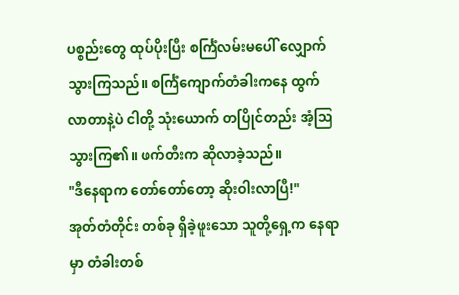ပစ္စည်းတွေ ထုပ်ပိုးပြီး စင်္ကြံလမ်းမပေါ် လျှောက်သွားကြသည်။ စင်္ကြံကျောက်တံခါးကနေ ထွက်လာတာနဲ့ပဲ ငါတို့ သုံးယောက် တပြိုင်တည်း အံ့ဩသွားကြ၏။ ဖက်တီးက ဆိုလာခဲ့သည်။
"ဒီနေရာက တော်တော်တော့ ဆိုးဝါးလာပြီ!"
အုတ်တံတိုင်း တစ်ခု ရှိခဲ့ဖူးသော သူတို့ရှေ့က နေရာမှာ တံခါးတစ်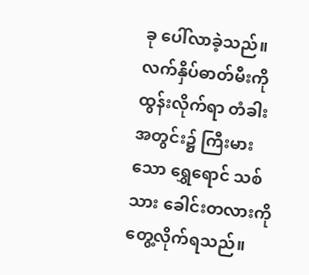ခု ပေါ်လာခဲ့သည်။ လက်နှိပ်ဓာတ်မီးကို ထွန်းလိုက်ရာ တံခါးအတွင်း၌ ကြီးမားသော ရွှေရောင် သစ်သား ခေါင်းတလားကို တွေ့လိုက်ရသည်။